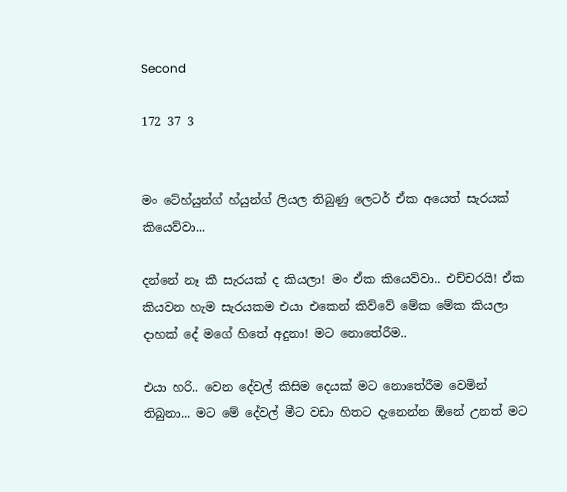Second

172 37 3


මං ටේහ්යුන්ග් හ්යුන්ග් ලියල තිබුණු ලෙටර් ඒක අයෙත් සැරයක් කියෙව්වා...

දන්නේ නෑ කී සැරයක් ද කියලා! මං ඒක කියෙව්වා.. එච්චරයි! ඒක කියවන හැම සැරයකම එයා එකෙන් කිව්වේ මේක මේක කියලා දාහක් දේ මගේ හිතේ අදුනා! මට නොතේරීම..

එයා හරි.. වෙන දේවල් කිසිම දෙයක් මට නොතේරීම වෙමින් තිබුනා... මට මේ දේවල් මීට වඩා හිතට දැනෙන්න ඕනේ උනත් මට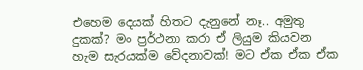එහෙම දෙයක් හිතට දැනුනේ නෑ.. අමුතු දුකක්? මං ප්‍රර්ථනා කරා ඒ ලියුම කියවන හැම සැරයක්ම වේදනාවක්! මට ඒක ඒක ඒක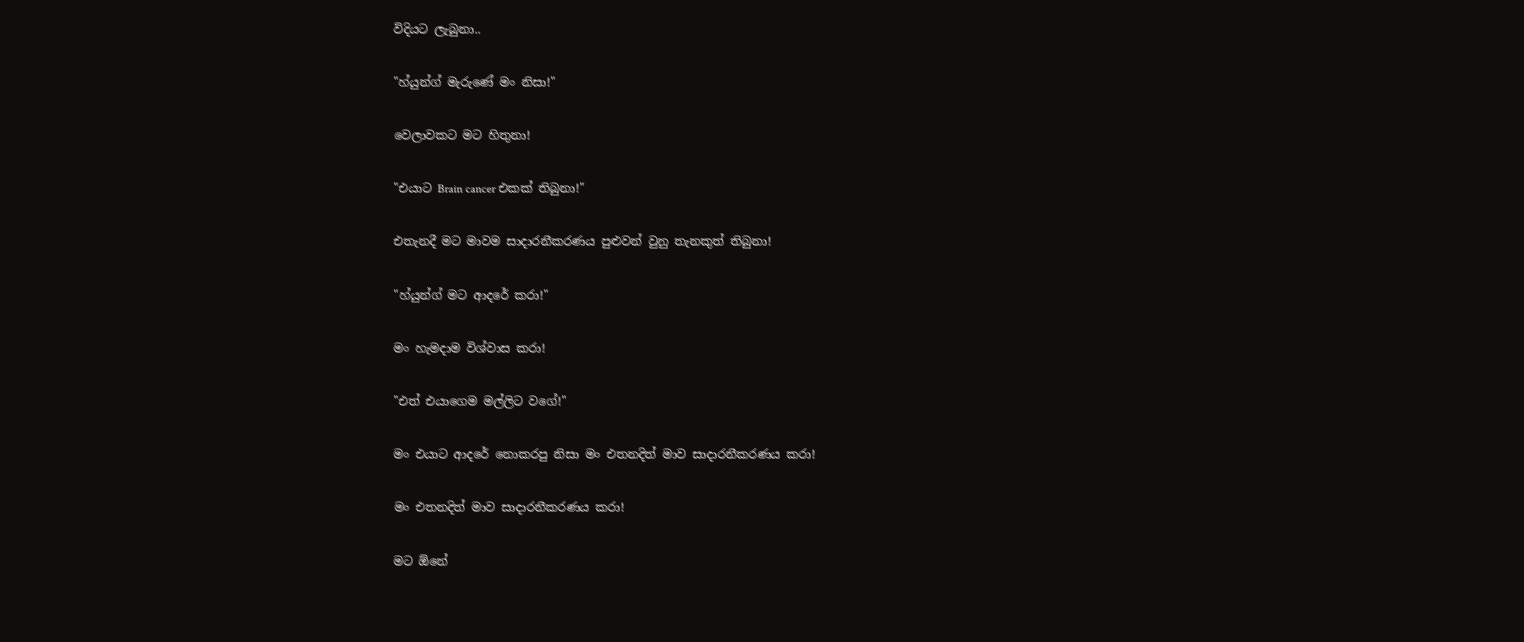විදියට ලැබුනා..

"හ්යුන්ග් මැරුණේ මං නිසා!"

වෙලාවකට මට හිතුනා!

"එයාට Brain cancer එකක් තිබුනා!"

එතැනදී මට මාවම සාදාරනීකරණය පුළුවන් වුනු තැනකුත් තිබුනා!

"හ්යුන්ග් මට ආදරේ කරා!"

මං හැමදාම විශ්වාස කරා!

"එත් එයාගෙම මල්ලිට වගේ!"

මං එයාට ආදරේ නොකරපු නිසා මං එතනදිත් මාව සාදාරනීකරණය කරා!

මං එතනදිත් මාව සාදාරනීකරණය කරා!

මට ඕනේ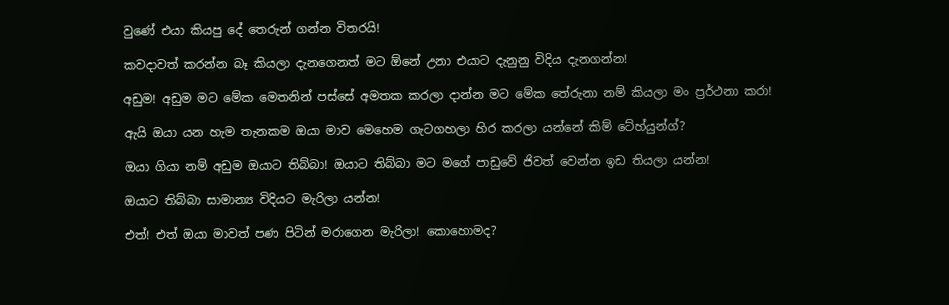වුණේ එයා කියපු දේ තෙරුන් ගන්න විතරයි!

කවදාවත් කරන්න බෑ කියලා දැනගෙනත් මට ඕනේ උනා එයාට දැනුනු විදිය දැනගන්න!

අඩුම! අඩුම මට මේක මෙතනින් පස්සේ අමතක කරලා දාන්න මට මේක තේරුනා නම් කියලා මං ප්‍රර්ථනා කරා!

ඇයි ඔයා යන හැම තැනකම ඔයා මාව මෙහෙම ගැටගහලා හිර කරලා යන්නේ කිම් ටේහ්යුන්ග්?

ඔයා ගියා නම් අඩුම ඔයාට තිබ්බා! ඔයාට තිබ්බා මට මගේ පාඩුවේ ජිවත් වෙන්න ඉඩ තියලා යන්න!

ඔයාට තිබ්බා සාමාන්‍ය විදියට මැරිලා යන්න!

එත්! එත් ඔයා මාවත් පණ පිටින් මරාගෙන මැරිලා! කොහොමද?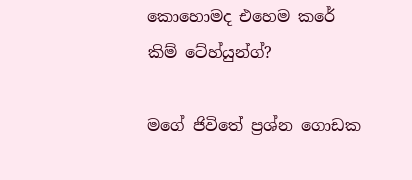කොහොමද එහෙම කරේ කිම් ටේහ්යුන්ග්?

මගේ ජිවිතේ ප්‍රශ්න ගොඩක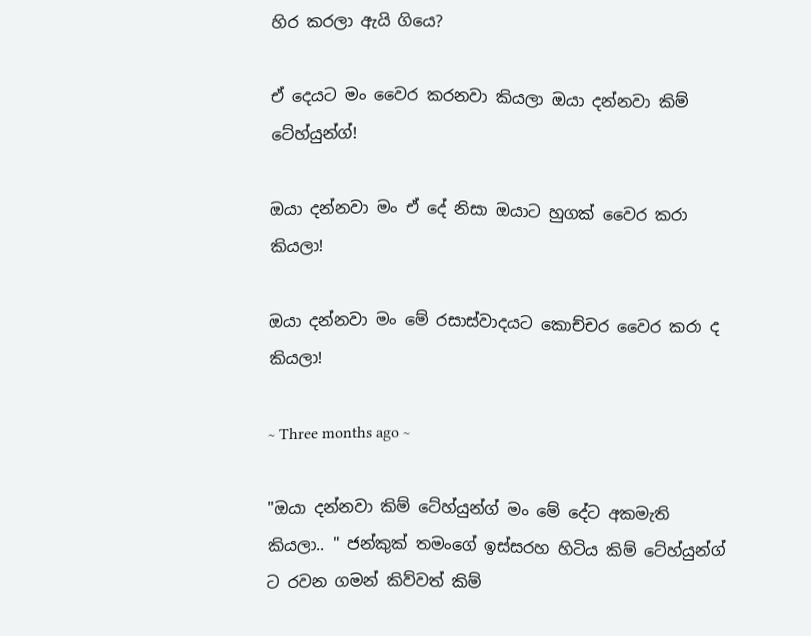හිර කරලා ඇයි ගියෙ?

ඒ දෙයට මං වෛර කරනවා කියලා ඔයා දන්නවා කිම් ටේහ්යුන්ග්!

ඔයා දන්නවා මං ඒ දේ නිසා ඔයාට හුගක් වෛර කරා කියලා!

ඔයා දන්නවා මං මේ රසාස්වාදයට කොච්චර වෛර කරා ද කියලා!

~ Three months ago ~

"ඔයා දන්නවා කිම් ටේහ්යුන්ග් මං මේ දේට අකමැති කියලා.. " ජන්කුක් තමංගේ ඉස්සරහ හිටිය කිම් ටේහ්යුන්ග් ට රවන ගමන් කිව්වත් කිම්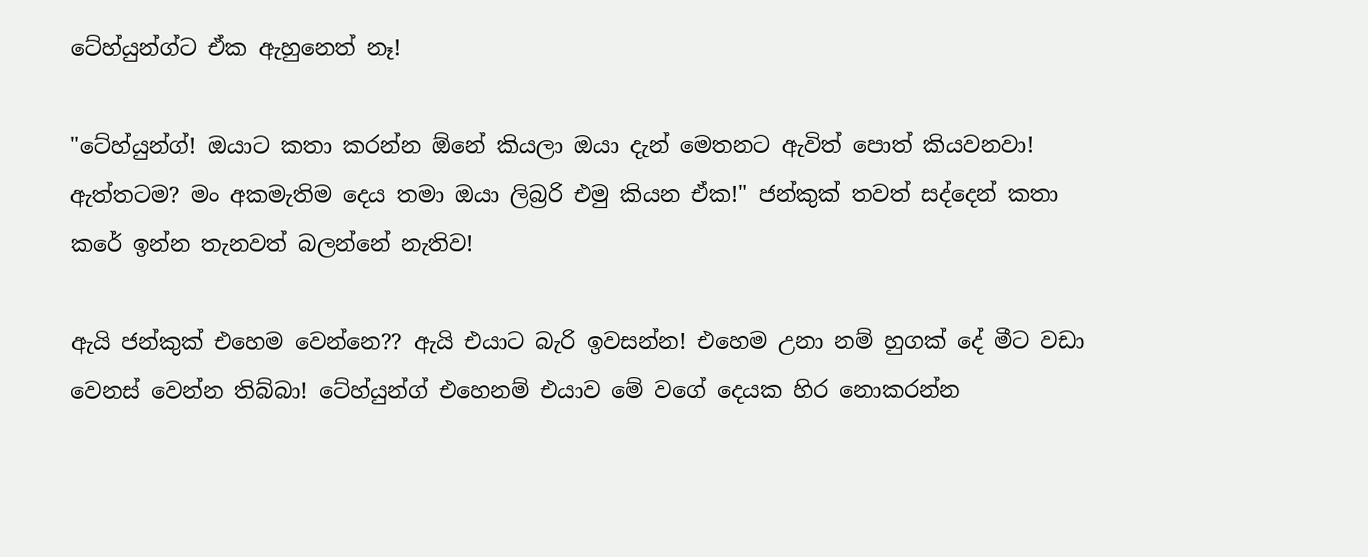ටේහ්යුන්ග්ට ඒක ඇහුනෙත් නෑ!

"ටේහ්යුන්ග්! ඔයාට කතා කරන්න ඕනේ කියලා ඔයා දැන් මෙතනට ඇවිත් පොත් කියවනවා! ඇත්තටම? මං අකමැතිම දෙය තමා ඔයා ලිබ්‍රරි එමු කියන ඒක!" ජන්කුක් තවත් සද්දෙන් කතා කරේ ඉන්න තැනවත් බලන්නේ නැතිව!

ඇයි ජන්කුක් එහෙම වෙන්නෙ?? ඇයි එයාට බැරි ඉවසන්න! එහෙම උනා නම් හුගක් දේ මීට වඩා වෙනස් වෙන්න තිබ්බා! ටේහ්යුන්ග් එහෙනම් එයාව මේ වගේ දෙයක හිර නොකරන්න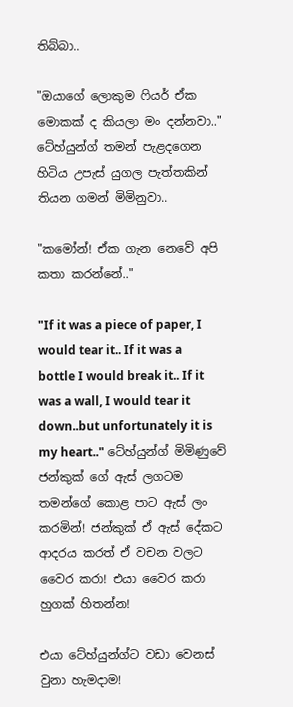තිබ්බා..

"ඔයාගේ ලොකුම ෆියර් ඒක මොකක් ද කියලා මං දන්නවා.." ටේහ්යුන්ග් තමන් පැළදගෙන හිටිය උපැස් යුගල පැත්තකින් තියන ගමන් මිමිනුවා..

"කමෝන්! ඒක ගැන නෙවේ අපි කතා කරන්නේ.."

"If it was a piece of paper, I would tear it.. If it was a bottle I would break it.. If it was a wall, I would tear it down..but unfortunately it is my heart.." ටේහ්යුන්ග් මිමිණුවේ ජන්කුක් ගේ ඇස් ලගටම තමන්ගේ කොළ පාට ඇස් ලං කරමින්! ජන්කුක් ඒ ඇස් දේකට ආදරය කරත් ඒ වචන වලට වෛර කරා! එයා වෛර කරා හුගක් හිතන්න!

එයා ටේහ්යුන්ග්ට වඩා වෙනස් වුනා හැමදාම!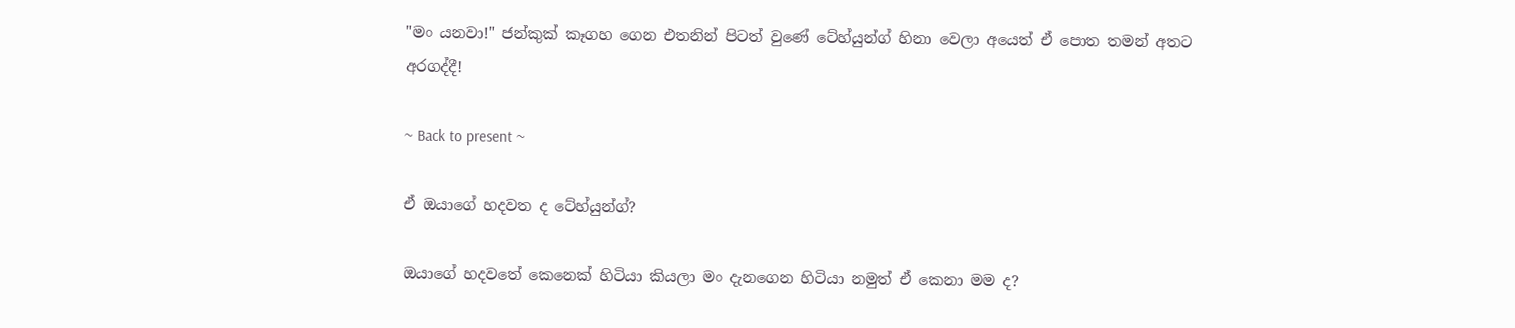"මං යනවා!" ජන්කුක් කෑගහ ගෙන එතනින් පිටත් වුණේ ටේහ්යුන්ග් හිනා වෙලා අයෙත් ඒ පොත තමන් අතට අරගද්දී!

~ Back to present ~

ඒ ඔයාගේ හදවත ද ටේහ්යුන්ග්?

ඔයාගේ හදවතේ කෙනෙක් හිටියා කියලා මං දැනගෙන හිටියා නමුත් ඒ කෙනා මම ද?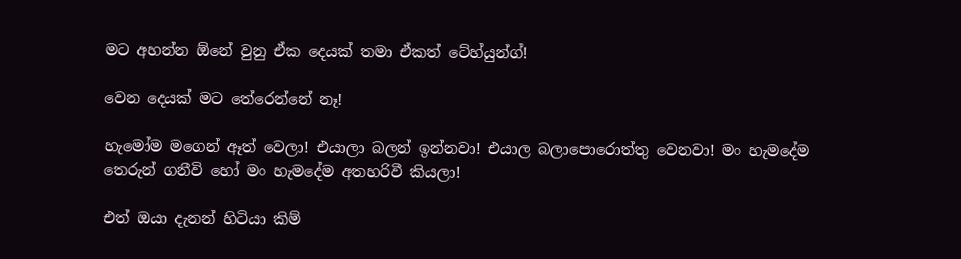මට අහන්න ඕනේ වුනු ඒක දෙයක් තමා ඒකත් ටේහ්යුන්ග්!

වෙන දෙයක් මට තේරෙන්නේ නෑ!

හැමෝම මගෙන් ඈත් වෙලා! එයාලා බලන් ඉන්නවා! එයාල බලාපොරොත්තු වෙනවා! මං හැමදේම තෙරුන් ගනීවි හෝ මං හැමදේම අතහරිවී කියලා!

එත් ඔයා දැනන් හිටියා කිම්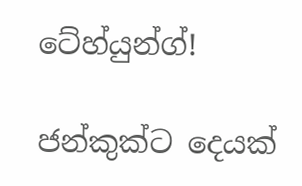ටේහ්යුන්ග්!

ජන්කුක්ට දෙයක්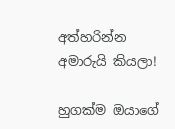අත්හරින්න අමාරුයි කියලා!

හුගක්ම ඔයාගේ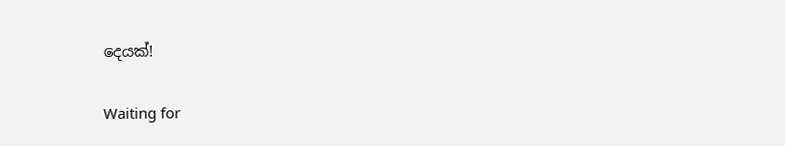දෙයක්!

Waiting for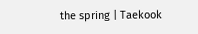the spring | Taekook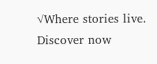√Where stories live. Discover now